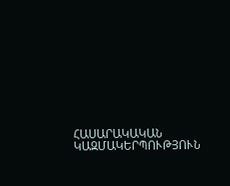ՀԱՍԱՐԱԿԱԿԱՆ ԿԱԶՄԱԿԵՐՊՈՒԹՅՈՒՆ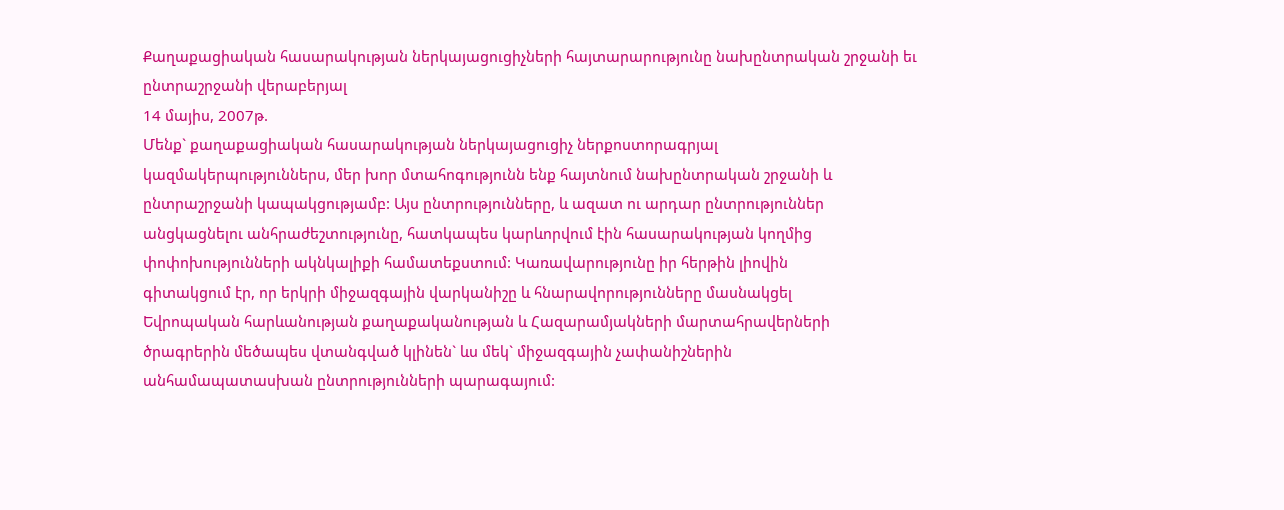Քաղաքացիական հասարակության ներկայացուցիչների հայտարարությունը նախընտրական շրջանի եւ ընտրաշրջանի վերաբերյալ
14 մայիս, 2007թ.
Մենք` քաղաքացիական հասարակության ներկայացուցիչ ներքոստորագրյալ
կազմակերպություններս, մեր խոր մտահոգությունն ենք հայտնում նախընտրական շրջանի և
ընտրաշրջանի կապակցությամբ: Այս ընտրությունները, և ազատ ու արդար ընտրություններ
անցկացնելու անհրաժեշտությունը, հատկապես կարևորվում էին հասարակության կողմից
փոփոխությունների ակնկալիքի համատեքստում: Կառավարությունը իր հերթին լիովին
գիտակցում էր, որ երկրի միջազգային վարկանիշը և հնարավորությունները մասնակցել
Եվրոպական հարևանության քաղաքականության և Հազարամյակների մարտահրավերների
ծրագրերին մեծապես վտանգված կլինեն` ևս մեկ` միջազգային չափանիշներին
անհամապատասխան ընտրությունների պարագայում: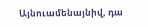Այնուամենայնիվ, դա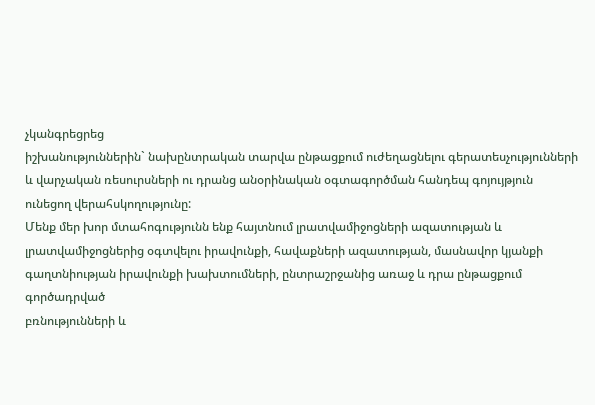չկանգրեցրեց
իշխանություններին` նախընտրական տարվա ընթացքում ուժեղացնելու գերատեսչությունների
և վարչական ռեսուրսների ու դրանց անօրինական օգտագործման հանդեպ գոյույթյուն
ունեցող վերահսկողությունը:
Մենք մեր խոր մտահոգությունն ենք հայտնում լրատվամիջոցների ազատության և
լրատվամիջոցներից օգտվելու իրավունքի, հավաքների ազատության, մասնավոր կյանքի
գաղտնիության իրավունքի խախտումների, ընտրաշրջանից առաջ և դրա ընթացքում գործադրված
բռնությունների և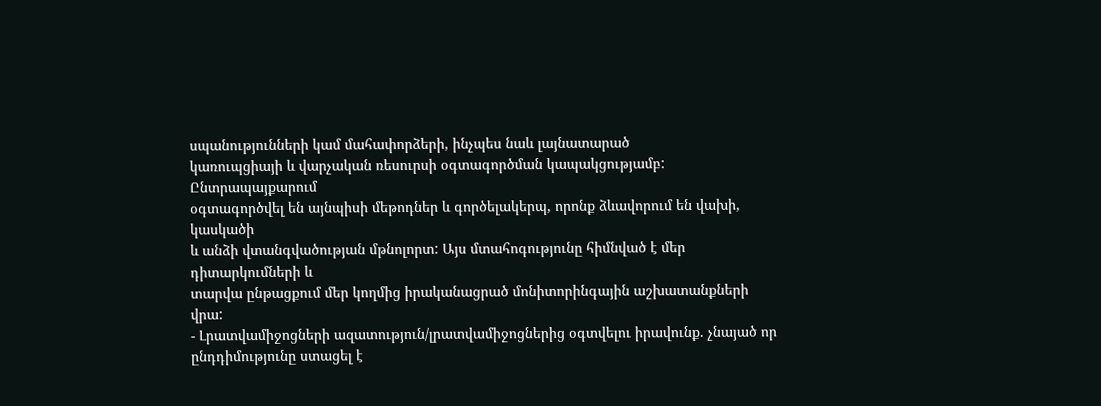սպանությունների կամ մահափորձերի, ինչպես նաև լայնատարած
կառուպցիայի և վարչական ռեսուրսի օգտագործման կապակցությամբ: Ընտրապայքարում
օգտագործվել են այնպիսի մեթոդներ և գործելակերպ, որոնք ձևավորում են վախի, կասկածի
և անձի վտանգվածության մթնոլորտ: Այս մտահոգությունը հիմնված է մեր դիտարկումների և
տարվա ընթացքում մեր կողմից իրականացրած մոնիտորինգային աշխատանքների վրա:
- Լրատվամիջոցների ազատություն/լրատվամիջոցներից օգտվելու իրավունք. չնայած որ
ընդդիմությունը ստացել է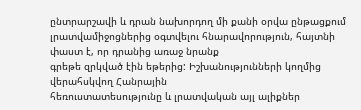ընտրարշավի և դրան նախորդող մի քանի օրվա ընթացքում
լրատվամիջոցներից օգտվելու հնարավորություն, հայտնի փաստ է, որ դրանից առաջ նրանք
գրեթե զրկված էին եթերից: Իշխանությունների կողմից վերահսկվող Հանրային
հեռուստատեսությունը և լրատվական այլ ալիքներ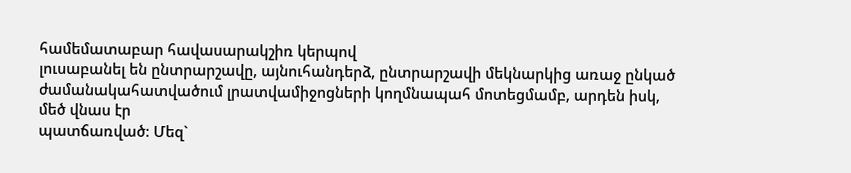համեմատաբար հավասարակշիռ կերպով
լուսաբանել են ընտրարշավը, այնուհանդերձ, ընտրարշավի մեկնարկից առաջ ընկած
ժամանակահատվածում լրատվամիջոցների կողմնապահ մոտեցմամբ, արդեն իսկ, մեծ վնաս էր
պատճառված: Մեզ`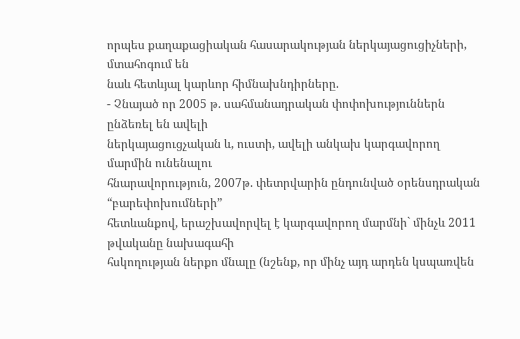որպես քաղաքացիական հասարակության ներկայացուցիչների, մտահոգում են
նաև հետևյալ կարևոր հիմնախնդիրները.
- Չնայած որ 2005 թ. սահմանադրական փոփոխություններն ընձեռել են ավելի
ներկայացուցչական և, ուստի, ավելի անկախ կարգավորող մարմին ունենալու
հնարավորություն, 2007թ. փետրվարին ընդունված օրենսդրական “բարեփոխումների”
հետևանքով, երաշխավորվել է կարգավորող մարմնի` մինչև 2011 թվականը նախագահի
հսկողության ներքո մնալը (նշենք, որ մինչ այդ արդեն կսպառվեն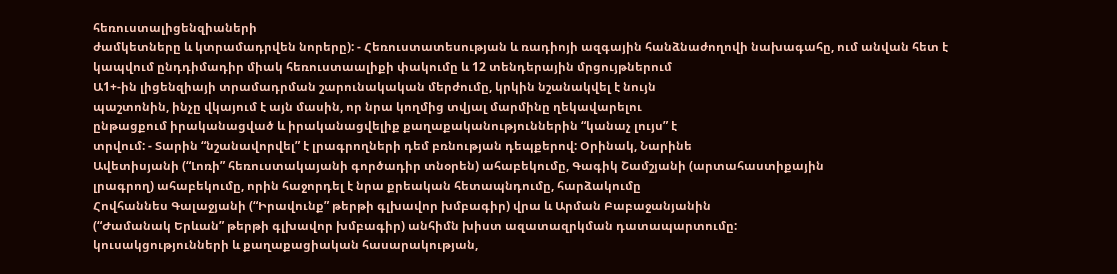հեռուստալիցենզիաների
ժամկետները և կտրամադրվեն նորերը): - Հեռուստատեսության և ռադիոյի ազգային հանձնաժողովի նախագահը, ում անվան հետ է
կապվում ընդդիմադիր միակ հեռուստաալիքի փակումը և 12 տենդերային մրցույթներում
Ա1+-ին լիցենզիայի տրամադրման շարունակական մերժումը, կրկին նշանակվել է նույն
պաշտոնին, ինչը վկայում է այն մասին, որ նրա կողմից տվյալ մարմինը ղեկավարելու
ընթացքում իրականացված և իրականացվելիք քաղաքականություններին “կանաչ լույս” է
տրվում: - Տարին “նշանավորվել” է լրագրողների դեմ բռնության դեպքերով: Օրինակ, Նարինե
Ավետիսյանի (“Լոռի” հեռուստակայանի գործադիր տնօրեն) ահաբեկումը, Գագիկ Շամշյանի (արտահաստիքային
լրագրող) ահաբեկումը, որին հաջորդել է նրա քրեական հետապնդումը, հարձակումը
Հովհաննես Գալաջյանի (“Իրավունք” թերթի գլխավոր խմբագիր) վրա և Արման Բաբաջանյանին
(“Ժամանակ Երևան” թերթի գլխավոր խմբագիր) անհիմն խիստ ազատազրկման դատապարտումը:
կուսակցությունների և քաղաքացիական հասարակության,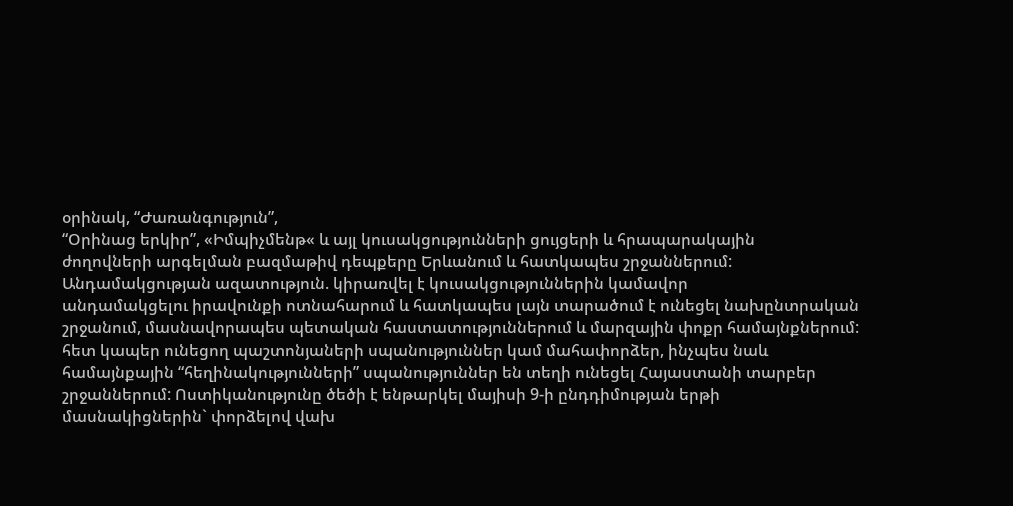օրինակ, “Ժառանգություն”,
“Օրինաց երկիր”, «Իմպիչմենթ« և այլ կուսակցությունների ցույցերի և հրապարակային
ժողովների արգելման բազմաթիվ դեպքերը Երևանում և հատկապես շրջաններում:
Անդամակցության ազատություն. կիրառվել է կուսակցություններին կամավոր
անդամակցելու իրավունքի ոտնահարում և հատկապես լայն տարածում է ունեցել նախընտրական
շրջանում, մասնավորապես պետական հաստատություններում և մարզային փոքր համայնքներում:
հետ կապեր ունեցող պաշտոնյաների սպանություններ կամ մահափորձեր, ինչպես նաև
համայնքային “հեղինակությունների” սպանություններ են տեղի ունեցել Հայաստանի տարբեր
շրջաններում: Ոստիկանությունը ծեծի է ենթարկել մայիսի 9-ի ընդդիմության երթի
մասնակիցներին` փորձելով վախ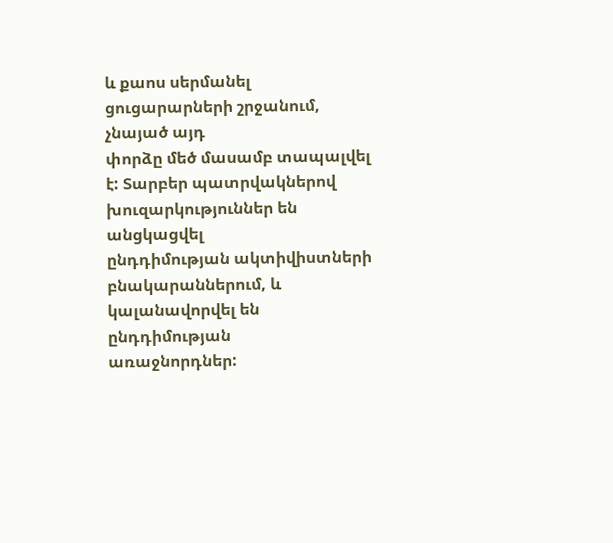և քաոս սերմանել ցուցարարների շրջանում, չնայած այդ
փորձը մեծ մասամբ տապալվել է: Տարբեր պատրվակներով խուզարկություններ են անցկացվել
ընդդիմության ակտիվիստների բնակարաններում, և կալանավորվել են ընդդիմության
առաջնորդներ: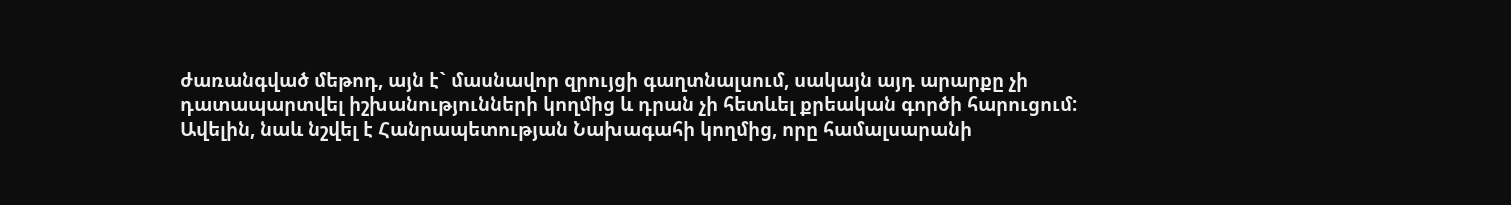ժառանգված մեթոդ, այն է` մասնավոր զրույցի գաղտնալսում, սակայն այդ արարքը չի
դատապարտվել իշխանությունների կողմից և դրան չի հետևել քրեական գործի հարուցում:
Ավելին, նաև նշվել է Հանրապետության Նախագահի կողմից, որը համալսարանի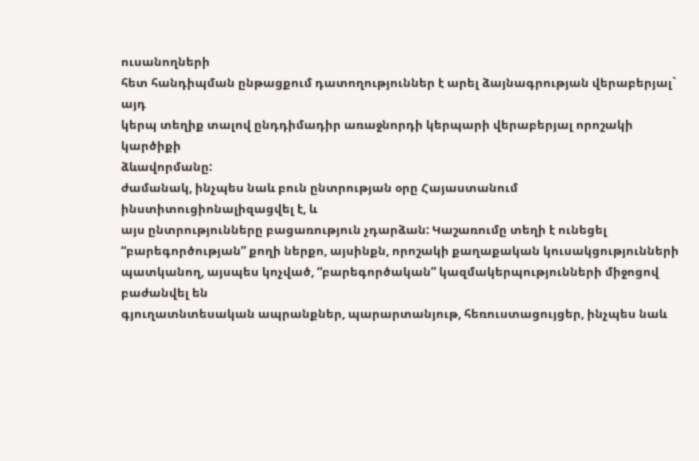ուսանողների
հետ հանդիպման ընթացքում դատողություններ է արել ձայնագրության վերաբերյալ` այդ
կերպ տեղիք տալով ընդդիմադիր առաջնորդի կերպարի վերաբերյալ որոշակի կարծիքի
ձևավորմանը:
ժամանակ, ինչպես նաև բուն ընտրության օրը Հայաստանում ինստիտուցիոնալիզացվել է, և
այս ընտրությունները բացառություն չդարձան: Կաշառումը տեղի է ունեցել
“բարեգործության” քողի ներքո, այսինքն, որոշակի քաղաքական կուսակցությունների
պատկանող, այսպես կոչված, “բարեգործական” կազմակերպությունների միջոցով բաժանվել են
գյուղատնտեսական ապրանքներ, պարարտանյութ, հեռուստացույցեր, ինչպես նաև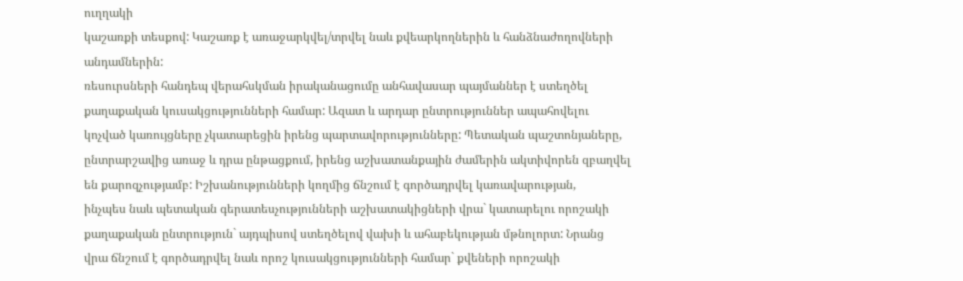ուղղակի
կաշառքի տեսքով: Կաշառք է առաջարկվել/տրվել նաև քվեարկողներին և հանձնաժողովների
անդամներին:
ռեսուրսների հանդեպ վերահսկման իրականացումը անհավասար պայմաններ է ստեղծել
քաղաքական կուսակցությունների համար: Ազատ և արդար ընտրություններ ապահովելու
կոչված կառույցները չկատարեցին իրենց պարտավորությունները: Պետական պաշտոնյաները,
ընտրարշավից առաջ և դրա ընթացքում, իրենց աշխատանքային ժամերին ակտիվորեն զբաղվել
են քարոզչությամբ: Իշխանությունների կողմից ճնշում է գործադրվել կառավարության,
ինչպես նաև պետական գերատեսչությունների աշխատակիցների վրա` կատարելու որոշակի
քաղաքական ընտրություն` այդպիսով ստեղծելով վախի և ահաբեկության մթնոլորտ: Նրանց
վրա ճնշում է գործադրվել նաև որոշ կուսակցությունների համար` քվեների որոշակի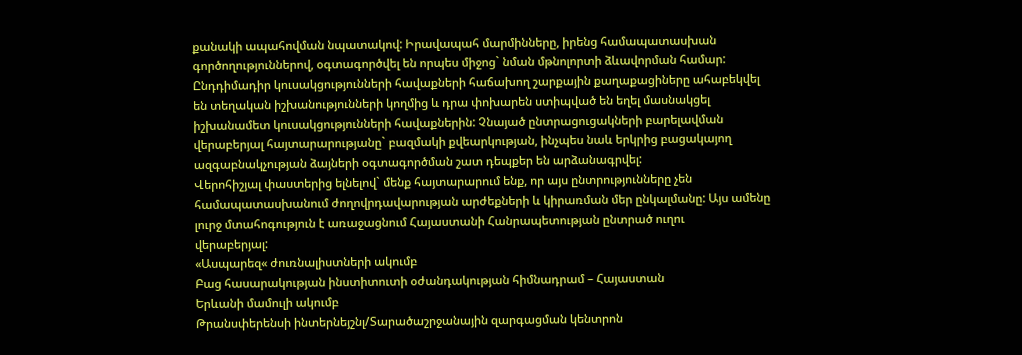քանակի ապահովման նպատակով: Իրավապահ մարմինները, իրենց համապատասխան
գործողություններով, օգտագործվել են որպես միջոց` նման մթնոլորտի ձևավորման համար:
Ընդդիմադիր կուսակցությունների հավաքների հաճախող շարքային քաղաքացիները ահաբեկվել
են տեղական իշխանությունների կողմից և դրա փոխարեն ստիպված են եղել մասնակցել
իշխանամետ կուսակցությունների հավաքներին: Չնայած ընտրացուցակների բարելավման
վերաբերյալ հայտարարությանը` բազմակի քվեարկության, ինչպես նաև երկրից բացակայող
ազգաբնակչության ձայների օգտագործման շատ դեպքեր են արձանագրվել:
Վերոհիշյալ փաստերից ելնելով` մենք հայտարարում ենք, որ այս ընտրությունները չեն
համապատասխանում ժողովրդավարության արժեքների և կիրառման մեր ընկալմանը: Այս ամենը
լուրջ մտահոգություն է առաջացնում Հայաստանի Հանրապետության ընտրած ուղու
վերաբերյալ:
«Ասպարեզ« ժուռնալիստների ակումբ
Բաց հասարակության ինստիտուտի օժանդակության հիմնադրամ – Հայաստան
Երևանի մամուլի ակումբ
Թրանսփերենսի ինտերնեյշնլ/Տարածաշրջանային զարգացման կենտրոն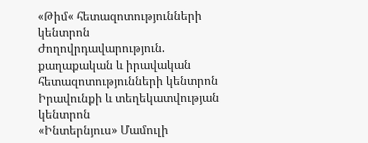«Թիմ« հետազոտությունների կենտրոն
Ժողովրդավարություն. քաղաքական և իրավական հետազոտությունների կենտրոն
Իրավունքի և տեղեկատվության կենտրոն
«Ինտերնյուս» Մամուլի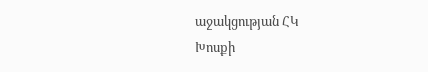աջակցության ՀԿ
Խոսքի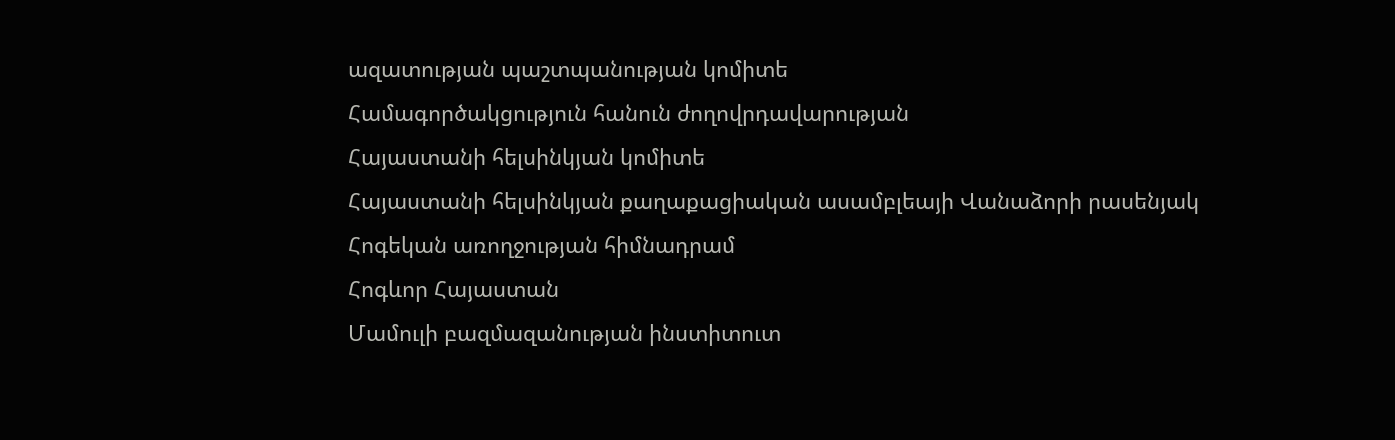ազատության պաշտպանության կոմիտե
Համագործակցություն հանուն ժողովրդավարության
Հայաստանի հելսինկյան կոմիտե
Հայաստանի հելսինկյան քաղաքացիական ասամբլեայի Վանաձորի րասենյակ
Հոգեկան առողջության հիմնադրամ
Հոգևոր Հայաստան
Մամուլի բազմազանության ինստիտուտ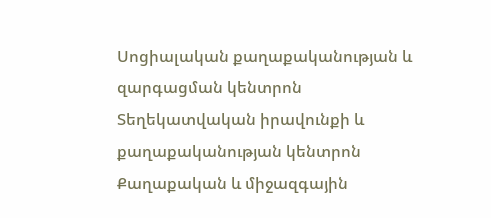Սոցիալական քաղաքականության և զարգացման կենտրոն
Տեղեկատվական իրավունքի և քաղաքականության կենտրոն
Քաղաքական և միջազգային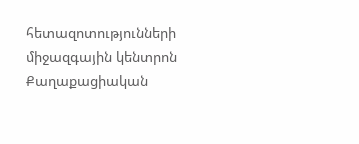հետազոտությունների միջազգային կենտրոն
Քաղաքացիական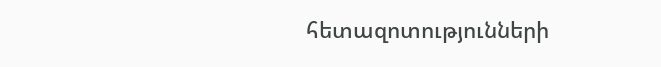հետազոտությունների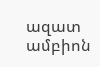ազատ ամբիոն